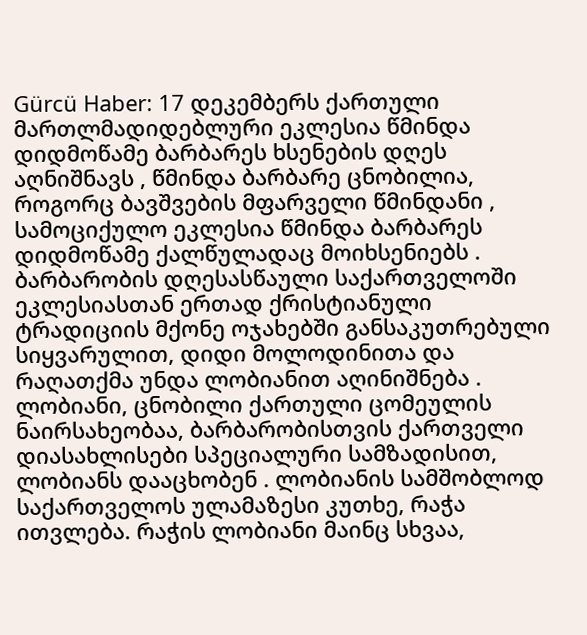Gürcü Haber: 17 დეკემბერს ქართული მართლმადიდებლური ეკლესია წმინდა დიდმოწამე ბარბარეს ხსენების დღეს აღნიშნავს , წმინდა ბარბარე ცნობილია, როგორც ბავშვების მფარველი წმინდანი , სამოციქულო ეკლესია წმინდა ბარბარეს დიდმოწამე ქალწულადაც მოიხსენიებს . ბარბარობის დღესასწაული საქართველოში ეკლესიასთან ერთად ქრისტიანული ტრადიციის მქონე ოჯახებში განსაკუთრებული სიყვარულით, დიდი მოლოდინითა და რაღათქმა უნდა ლობიანით აღინიშნება . ლობიანი, ცნობილი ქართული ცომეულის ნაირსახეობაა, ბარბარობისთვის ქართველი დიასახლისები სპეციალური სამზადისით, ლობიანს დააცხობენ . ლობიანის სამშობლოდ საქართველოს ულამაზესი კუთხე, რაჭა ითვლება. რაჭის ლობიანი მაინც სხვაა,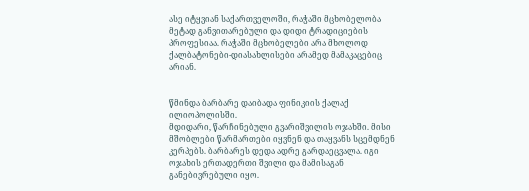ასე იტყვიან საქართველოში, რაჭაში მცხობელობა მეტად განვითარებული და დიდი ტრადიციების პროფესიაა. რაჭაში მცხობელები არა მხოლოდ ქალბატონები-დიასახლისები არამედ მამაკაცებიც არიან.


წმინდა ბარბარე დაიბადა ფინიკიის ქალაქ ილიოპოლისში.
მდიდარი, წარჩინებული გვარიშვილის ოჯახში. მისი მშობლები წარმართები იყვნენ და თაყვანს სცემდნენ კერპებს. ბარბარეს დედა ადრე გარდაეცვალა. იგი ოჯახის ერთადერთი შვილი და მამისაგან განებივრებული იყო.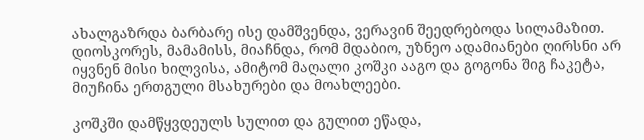ახალგაზრდა ბარბარე ისე დამშვენდა, ვერავინ შეედრებოდა სილამაზით. დიოსკორეს, მამამისს, მიაჩნდა, რომ მდაბიო, უზნეო ადამიანები ღირსნი არ იყვნენ მისი ხილვისა, ამიტომ მაღალი კოშკი ააგო და გოგონა შიგ ჩაკეტა, მიუჩინა ერთგული მსახურები და მოახლეები.

კოშკში დამწყვდეულს სულით და გულით ეწადა,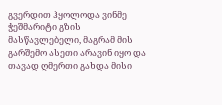გვერდით ჰყოლოდა ვინმე ჭეშმარიტი გზის მასწავლებელი, მაგრამ მის გარშემო ასეთი არავინ იყო და თავად ღმერთი გახდა მისი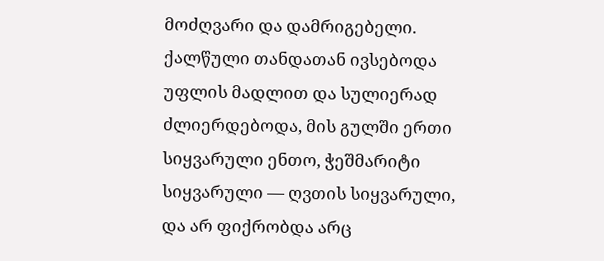მოძღვარი და დამრიგებელი. ქალწული თანდათან ივსებოდა უფლის მადლით და სულიერად ძლიერდებოდა, მის გულში ერთი სიყვარული ენთო, ჭეშმარიტი სიყვარული — ღვთის სიყვარული, და არ ფიქრობდა არც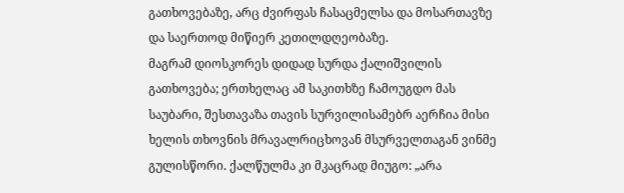გათხოვებაზე, არც ძვირფას ჩასაცმელსა და მოსართავზე და საერთოდ მიწიერ კეთილდღეობაზე.
მაგრამ დიოსკორეს დიდად სურდა ქალიშვილის გათხოვება; ერთხელაც ამ საკითხზე ჩამოუგდო მას საუბარი, შესთავაზა თავის სურვილისამებრ აერჩია მისი ხელის თხოვნის მრავალრიცხოვან მსურველთაგან ვინმე გულისწორი. ქალწულმა კი მკაცრად მიუგო: „არა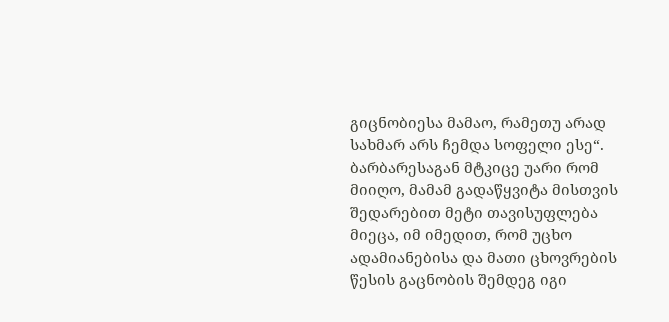გიცნობიესა მამაო, რამეთუ არად სახმარ არს ჩემდა სოფელი ესე“. ბარბარესაგან მტკიცე უარი რომ მიიღო, მამამ გადაწყვიტა მისთვის შედარებით მეტი თავისუფლება მიეცა, იმ იმედით, რომ უცხო ადამიანებისა და მათი ცხოვრების წესის გაცნობის შემდეგ იგი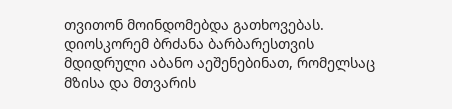თვითონ მოინდომებდა გათხოვებას. დიოსკორემ ბრძანა ბარბარესთვის მდიდრული აბანო აეშენებინათ, რომელსაც მზისა და მთვარის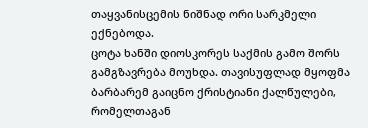თაყვანისცემის ნიშნად ორი სარკმელი ექნებოდა.
ცოტა ხანში დიოსკორეს საქმის გამო შორს გამგზავრება მოუხდა. თავისუფლად მყოფმა ბარბარემ გაიცნო ქრისტიანი ქალწულები, რომელთაგან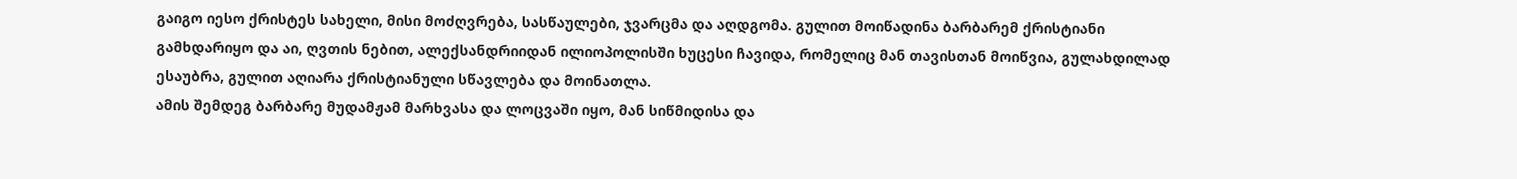გაიგო იესო ქრისტეს სახელი, მისი მოძღვრება, სასწაულები, ჯვარცმა და აღდგომა. გულით მოიწადინა ბარბარემ ქრისტიანი გამხდარიყო და აი, ღვთის ნებით, ალექსანდრიიდან ილიოპოლისში ხუცესი ჩავიდა, რომელიც მან თავისთან მოიწვია, გულახდილად ესაუბრა, გულით აღიარა ქრისტიანული სწავლება და მოინათლა.
ამის შემდეგ ბარბარე მუდამჟამ მარხვასა და ლოცვაში იყო, მან სიწმიდისა და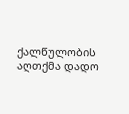ქალწულობის აღთქმა დადო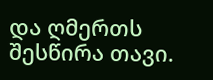და ღმერთს შესწირა თავი.